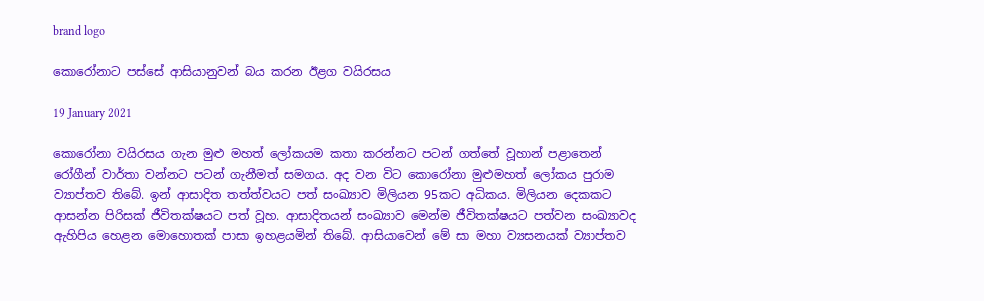brand logo

කොරෝනාට පස්සේ ආසියානුවන් බය කරන ඊළග වයිරසය

19 January 2021

කොරෝනා වයිරසය ගැන මුළු මහත් ලෝකයම කතා කරන්නට පටන් ගත්තේ වූහාන් පළාතෙන් රෝගීන් වාර්තා වන්නට පටන් ගැනීමත් සමගය. අද වන විට කොරෝනා මුළුමහත් ලෝකය පුරාම ව්‍යාප්තව තිබේ. ඉන් ආසාදිත තත්ත්වයට පත් සංඛ්‍යාව මිලියන 95කට අධිකය. මිලියන දෙකකට ආසන්න පිරිසක් ජීවිතක්ෂයට පත් වූහ. ආසාදිතයන් සංඛ්‍යාව මෙන්ම ජීවිතක්ෂයට පත්වන සංඛ්‍යාවද ඇහිපිය හෙළන මොහොතක් පාසා ඉහළයමින් තිබේ. ආසියාවෙන් මේ සා මහා ව්‍යසනයක් ව්‍යාප්තව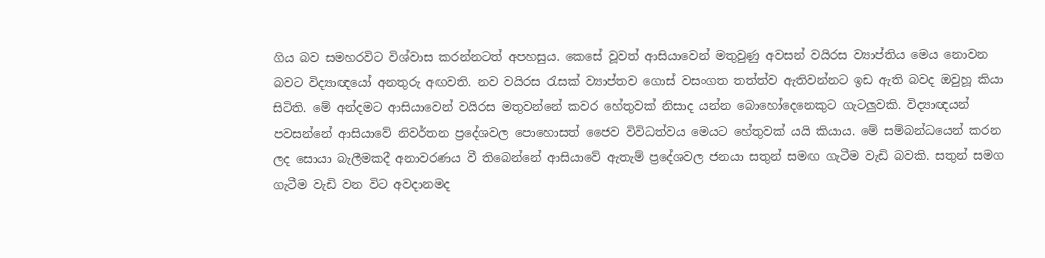ගිය බව සමහරවිට විශ්වාස කරන්නටත් අපහසුය. කෙසේ වූවත් ආසියාවෙන් මතුවුණු අවසන් වයිරස ව්‍යාප්තිය මෙය නොවන බවට විද්‍යාඥයෝ අනතුරු අඟවති. නව වයිරස රැසක් ව්‍යාප්තව ගොස් වසංගත තත්ත්ව ඇතිවන්නට ඉඩ ඇති බවද ඔවුහූ කියා සිටිති. මේ අන්දමට ආසියාවෙන් වයිරස මතුවන්නේ කවර හේතුවක් නිසාද යන්න බොහෝදෙනෙකුට ගැටලුවකි. විද්‍යාඥයන් පවසන්නේ ආසියාවේ නිවර්තන ප්‍රදේශවල පොහොසත් ජෛව විවිධත්වය මෙයට හේතුවක් යයි කියාය. මේ සම්බන්ධයෙන් කරන ලද සොයා බැලීමකදී අනාවරණය වී තිබෙන්නේ ආසියාවේ ඇතැම් ප්‍රදේශවල ජනයා සතුන් සමඟ ගැටීම වැඩි බවකි. සතුන් සමග ගැටීම වැඩි වන විට අවදානමද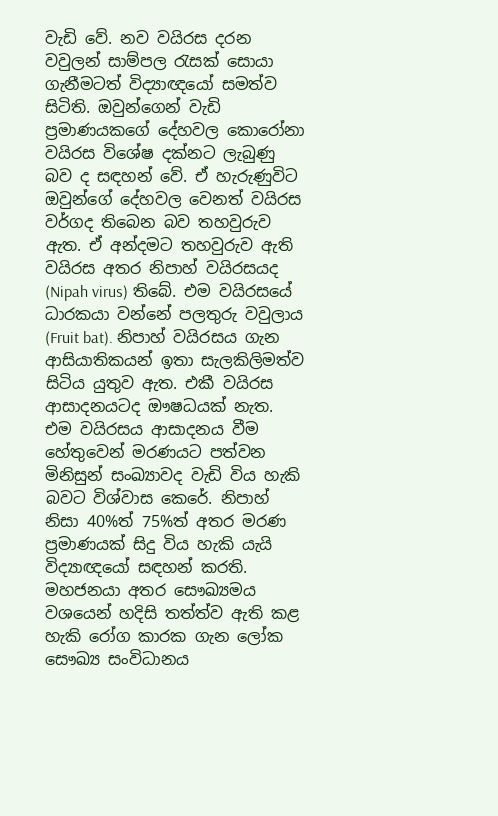වැඩි වේ. නව වයිරස දරන වවුලන් සාම්පල රැසක් සොයා ගැනීමටත් විද්‍යාඥයෝ සමත්ව සිටිති. ඔවුන්ගෙන් වැඩි ප්‍රමාණයකගේ දේහවල කොරෝනා වයිරස විශේෂ දක්නට ලැබුණු බව ද සඳහන් වේ. ඒ හැරුණුවිට ඔවුන්ගේ දේහවල වෙනත් වයිරස වර්ගද තිබෙන බව තහවුරුව ඇත. ඒ අන්දමට තහවුරුව ඇති වයිරස අතර නිපාහ් වයිරසයද (Nipah virus) තිබේ. එම වයිරසයේ ධාරකයා වන්නේ පලතුරු වවුලාය (Fruit bat). නිපාහ් වයිරසය ගැන ආසියාතිකයන් ඉතා සැලකිලිමත්ව සිටිය යුතුව ඇත. එකී වයිරස ආසාදනයටද ඖෂධයක් නැත. එම වයිරසය ආසාදනය වීම හේතුවෙන් මරණයට පත්වන මිනිසුන් සංඛ්‍යාවද වැඩි විය හැකි බවට විශ්වාස කෙරේ. නිපාහ් නිසා 40%ත් 75%ත් අතර මරණ ප්‍රමාණයක් සිදු විය හැකි යැයි විද්‍යාඥයෝ සඳහන් කරති. මහජනයා අතර සෞඛ්‍යමය වශයෙන් හදිසි තත්ත්ව ඇති කළ හැකි රෝග කාරක ගැන ලෝක සෞඛ්‍ය සංවිධානය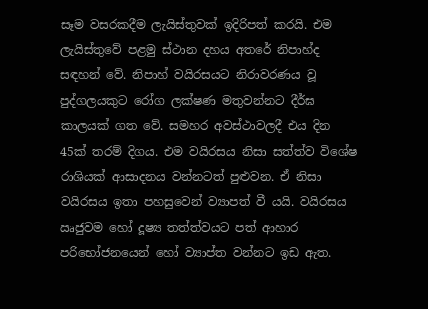සෑම වසරකදීම ලැයිස්තුවක් ඉදිරිපත් කරයි. එම ලැයිස්තුවේ පළමු ස්ථාන දහය අතරේ නිපාහ්ද සඳහන් වේ. නිපාහ් වයිරසයට නිරාවරණය වූ පුද්ගලයකුට රෝග ලක්ෂණ මතුවන්නට දීර්ඝ කාලයක් ගත වේ. සමහර අවස්ථාවලදී එය දින 45ක් තරම් දිගය. එම වයිරසය නිසා සත්ත්ව විශේෂ රාශියක් ආසාදනය වන්නටත් පුළුවන. ඒ නිසා වයිරසය ඉතා පහසුවෙන් ව්‍යාපත් වී යයි. වයිරසය ඍජුවම හෝ දූෂ්‍ය තත්ත්වයට පත් ආහාර පරිභෝජනයෙන් හෝ ව්‍යාප්ත වන්නට ඉඩ ඇත.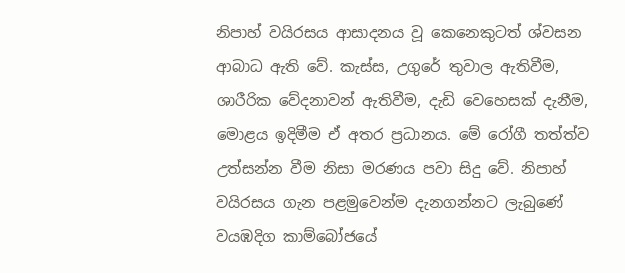නිපාහ් වයිරසය ආසාදනය වූ කෙනෙකුටත් ශ්වසන ආබාධ ඇති වේ. කැස්ස, උගුරේ තුවාල ඇතිවීම, ශාරීරික වේදනාවන් ඇතිවීම, දැඩි වෙහෙසක් දැනීම, මොළය ඉදිමීම ඒ අතර ප්‍රධානය. මේ රෝගී තත්ත්ව උත්සන්න වීම නිසා මරණය පවා සිදු වේ. නිපාහ් වයිරසය ගැන පළමුවෙන්ම දැනගන්නට ලැබුණේ වයඹදිග කාම්බෝජයේ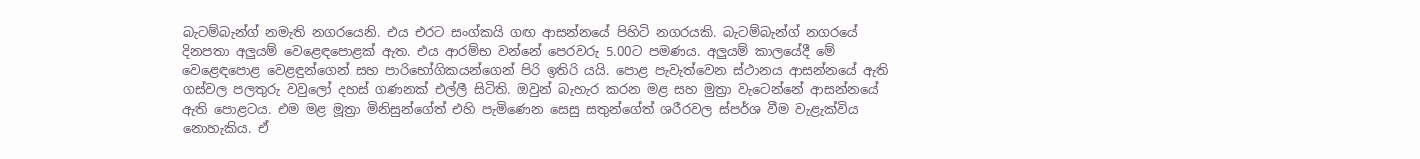බැටම්බැන්ග් නමැති නගරයෙනි. එය එරට සංග්කයි ගඟ ආසන්නයේ පිහිටි නගරයකි. බැටම්බැන්ග් නගරයේ දිනපතා අලුයම් වෙළෙඳපොළක් ඇත. එය ආරම්භ වන්නේ පෙරවරු 5.00ට පමණය. අලුයම් කාලයේදී මේ වෙළෙඳපොළ වෙළඳුන්ගෙන් සහ පාරිභෝගිකයන්ගෙන් පිරි ඉතිරි යයි. පොළ පැවැත්වෙන ස්ථානය ආසන්නයේ ඇති ගස්වල පලතුරු වවුලෝ දහස් ගණනක් එල්ලී සිටිති. ඔවුන් බැහැර කරන මළ සහ මුත්‍රා වැටෙන්නේ ආසන්නයේ ඇති පොළටය. එම මළ මූත්‍රා මිනිසුන්ගේත් එහි පැමිණෙන සෙසු සතුන්ගේත් ශරීරවල ස්පර්ශ වීම වැළැක්විය නොහැකිය. ඒ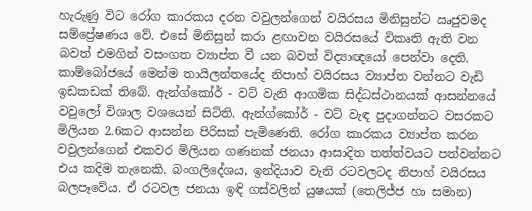හැරුණු විට රෝග කාරකය දරන වවුලන්ගෙන් වයිරසය මිනිසුන්ට ඍජුවමද සම්ප්‍රේෂණය වේ. එසේ මිනිසුන් කරා ළඟාවන වයිරසයේ විකෘති ඇති වන බවත් එමගින් වසංගත ව්‍යාප්ත වී යන බවත් විද්‍යාඥයෝ පෙන්වා දෙති. කාම්බෝජයේ මෙන්ම තායිලන්තයේද නිපාහ් වයිරසය ව්‍යාප්ත වන්නට වැඩි ඉඩකඩක් තිබේ. ඇන්ග්කෝර් - වට් වැනි ආගමික සිද්ධස්ථානයක් ආසන්නයේ වවුලෝ විශාල වශයෙන් සිටිති. ඇන්ග්කෝර් - වට් වැඳ පුදාගන්නට වසරකට මිලියන 2.6කට ආසන්න පිරිසක් පැමිණෙති. රෝග කාරකය ව්‍යාප්ත කරන වවුලන්ගෙන් එකවර මිලියන ගණනක් ජනයා ආසාදිත තත්ත්වයට පත්වන්නට එය කදිම තැනෙකි. බංගලිදේශය, ඉන්දියාව වැනි රටවලටද නිපාහ් වයිරසය බලපෑවේය. ඒ රටවල ජනයා ඉඳි ගස්වලින් යුෂයක් (තෙලිජ්ජ හා සමාන)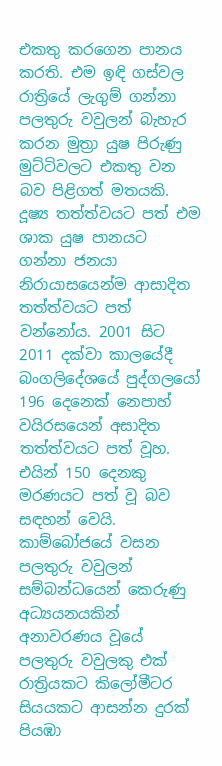එකතු කරගෙන පානය කරති. එම ඉඳි ගස්වල රාත්‍රියේ ලැගුම් ගන්නා පලතුරු වවුලන් බැහැර කරන මුත්‍රා යුෂ පිරුණු මුට්ටිවලට එකතු වන බව පිළිගත් මතයකි. දූෂ්‍ය තත්ත්වයට පත් එම ශාක යුෂ පානයට ගන්නා ජනයා නිරායාසයෙන්ම ආසාදිත තත්ත්වයට පත් වන්නෝය. 2001 සිට 2011 දක්වා කාලයේදී බංගලිදේශයේ පුද්ගලයෝ 196 දෙනෙක් නෙපාහ් වයිරසයෙන් අසාදිත තත්ත්වයට පත් වූහ. එයින් 150 දෙනකු මරණයට පත් වූ බව සඳහන් වෙයි. කාම්බෝජයේ වසන පලතුරු වවුලන් සම්බන්ධයෙන් කෙරුණු අධ්‍යයනයකින් අනාවරණය වූයේ පලතුරු වවුලකු එක් රාත්‍රියකට කිලෝමීටර සියයකට ආසන්න දුරක් පියඹා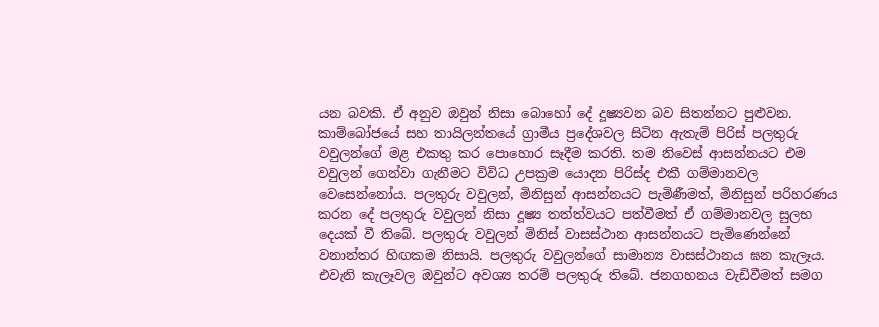යන බවකි. ඒ අනුව ඔවුන් නිසා බොහෝ දේ දූෂ්‍යවන බව සිතන්නට පුළුවන. කාම්බෝජයේ සහ තායිලන්තයේ ග්‍රාමීය ප්‍රදේශවල සිටින ඇතැම් පිරිස් පලතුරු වවුලන්ගේ මළ එකතු කර පොහොර සෑදීම කරති. තම නිවෙස් ආසන්නයට එම වවුලන් ගෙන්වා ගැනීමට විවිධ උපක්‍රම යොදන පිරිස්ද එකී ගම්මානවල වෙසෙන්නෝය. පලතුරු වවුලන්, මිනිසුන් ආසන්නයට පැමිණීමත්, මිනිසුන් පරිහරණය කරන දේ පලතුරු වවුලන් නිසා දූෂ්‍ය තත්ත්වයට පත්වීමත් ඒ ගම්මානවල සුලභ දෙයක් වී තිබේ. පලතුරු වවුලන් මිනිස් වාසස්ථාන ආසන්නයට පැමිණෙන්නේ වනාන්තර හිඟකම නිසායි. පලතුරු වවුලන්ගේ සාමාන්‍ය වාසස්ථානය ඝන කැලෑය. එවැනි කැලෑවල ඔවුන්ට අවශ්‍ය තරම් පලතුරු තිබේ. ජනගහනය වැඩිවීමත් සමග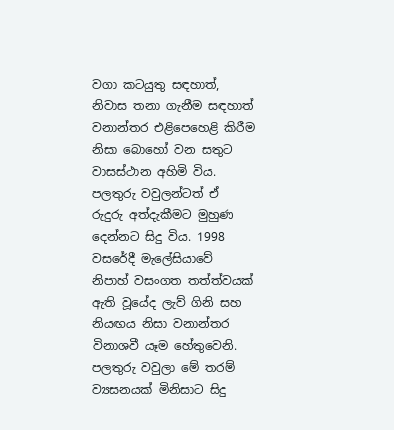වගා කටයුතු සඳහාත්, නිවාස තනා ගැනීම සඳහාත් වනාන්තර එළිපෙහෙළි කිරීම නිසා බොහෝ වන සතුට වාසස්ථාන අහිමි විය. පලතුරු වවුලන්ටත් ඒ රුදුරු අත්දැකීමට මුහුණ දෙන්නට සිදු විය. 1998 වසරේදී මැලේසියාවේ නිපාහ් වසංගත තත්ත්වයක් ඇති වූයේද ලැව් ගිනි සහ නියඟය නිසා වනාන්තර විනාශවී යෑම හේතුවෙනි. පලතුරු වවුලා මේ තරම් ව්‍යසනයක් මිනිසාට සිදු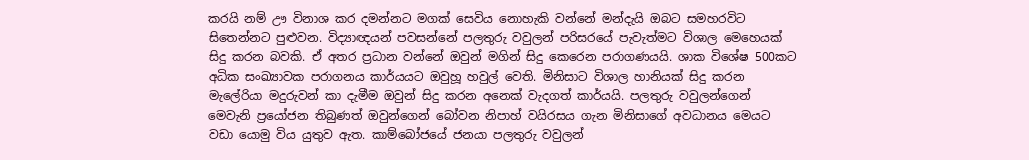කරයි නම් ඌ විනාශ කර දමන්නට මගක් සෙවිය නොහැකි වන්නේ මන්දැයි ඔබට සමහරවිට සිතෙන්නට පුළුවන. විද්‍යාඥයන් පවසන්නේ පලතුරු වවුලන් පරිසරයේ පැවැත්මට විශාල මෙහෙයක් සිදු කරන බවකි. ඒ අතර ප්‍රධාන වන්නේ ඔවුන් මගින් සිදු කෙරෙන පරාගණයයි. ශාක විශේෂ 500කට අධික සංඛ්‍යාවක පරාගනය කාර්යයට ඔවුහූ හවුල් වෙති. මිනිසාට විශාල හානියක් සිදු කරන මැලේරියා මදුරුවන් කා දැමීම ඔවුන් සිදු කරන අනෙක් වැදගත් කාර්යයි. පලතුරු වවුලන්ගෙන් මෙවැනි ප්‍රයෝජන තිබුණත් ඔවුන්ගෙන් බෝවන නිපාහ් වයිරසය ගැන මිනිසාගේ අවධානය මෙයට වඩා යොමු විය යුතුව ඇත. කාම්බෝජයේ ජනයා පලතුරු වවුලන්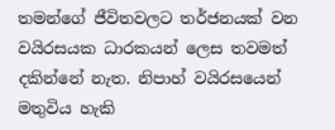තමන්ගේ ජීවිතවලට තර්ජනයක් වන වයිරසයක ධාරකයන් ලෙස තවමත් දකින්නේ නැත. නිපාහ් වයිරසයෙන් මතුවිය හැකි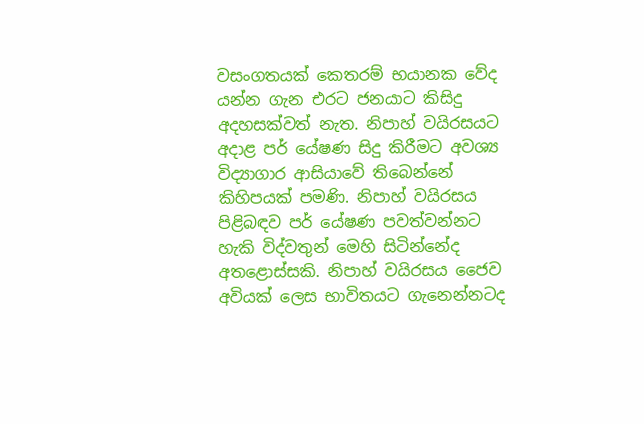වසංගතයක් කෙතරම් භයානක වේද යන්න ගැන එරට ජනයාට කිසිදු අදහසක්වත් නැත. නිපාහ් වයිරසයට අදාළ පර් යේෂණ සිදු කිරීමට අවශ්‍ය විද්‍යාගාර ආසියාවේ තිබෙන්නේ කිහිපයක් පමණි. නිපාහ් වයිරසය පිළිබඳව පර් යේෂණ පවත්වන්නට හැකි විද්වතුන් මෙහි සිටින්නේද අතළොස්සකි. නිපාහ් වයිරසය ජෛව අවියක් ලෙස භාවිතයට ගැනෙන්නටද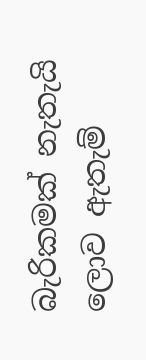බැරිකමක් නැතැයි ලොව ඇතැම්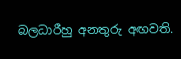බලධාරීහු අනතුරු අඟවති.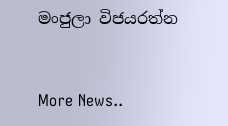මංජුලා විජයරත්න


More News..